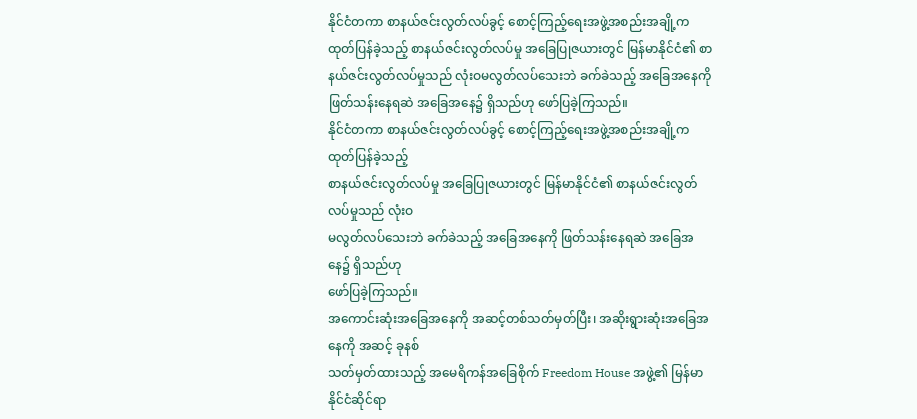နိုင်ငံတကာ စာနယ်ဇင်းလွတ်လပ်ခွင့် စောင့်ကြည့်ရေးအဖွဲ့အစည်းအချို့က ထုတ်ပြန်ခဲ့သည့် စာနယ်ဇင်းလွတ်လပ်မှု အခြေပြုဇယားတွင် မြန်မာနိုင်ငံ၏ စာနယ်ဇင်းလွတ်လပ်မှုသည် လုံးဝမလွတ်လပ်သေးဘဲ ခက်ခဲသည့် အခြေအနေကို ဖြတ်သန်းနေရဆဲ အခြေအနေ၌ ရှိသည်ဟု ဖော်ပြခဲ့ကြသည်။
နိုင်ငံတကာ စာနယ်ဇင်းလွတ်လပ်ခွင့် စောင့်ကြည့်ရေးအဖွဲ့အစည်းအချို့က ထုတ်ပြန်ခဲ့သည့်
စာနယ်ဇင်းလွတ်လပ်မှု အခြေပြုဇယားတွင် မြန်မာနိုင်ငံ၏ စာနယ်ဇင်းလွတ်လပ်မှုသည် လုံးဝ
မလွတ်လပ်သေးဘဲ ခက်ခဲသည့် အခြေအနေကို ဖြတ်သန်းနေရဆဲ အခြေအနေ၌ ရှိသည်ဟု
ဖော်ပြခဲ့ကြသည်။
အကောင်းဆုံးအခြေအနေကို အဆင့်တစ်သတ်မှတ်ပြီး၊ အဆိုးရွားဆုံးအခြေအနေကို အဆင့် ခုနစ်
သတ်မှတ်ထားသည့် အမေရိကန်အခြေစိုက် Freedom House အဖွဲ့၏ မြန်မာ နိုင်ငံဆိုင်ရာ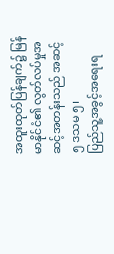အထူးထုတ်ပြန်ချက်၌ မြန်မာနိုင်ငံ၏ လွတ်လပ်မှုအဆင့်အတန်းသည် အဆင့် ၅ ဒသမ ၅၊
ပြည်သူ့အခွင့်အရေးရ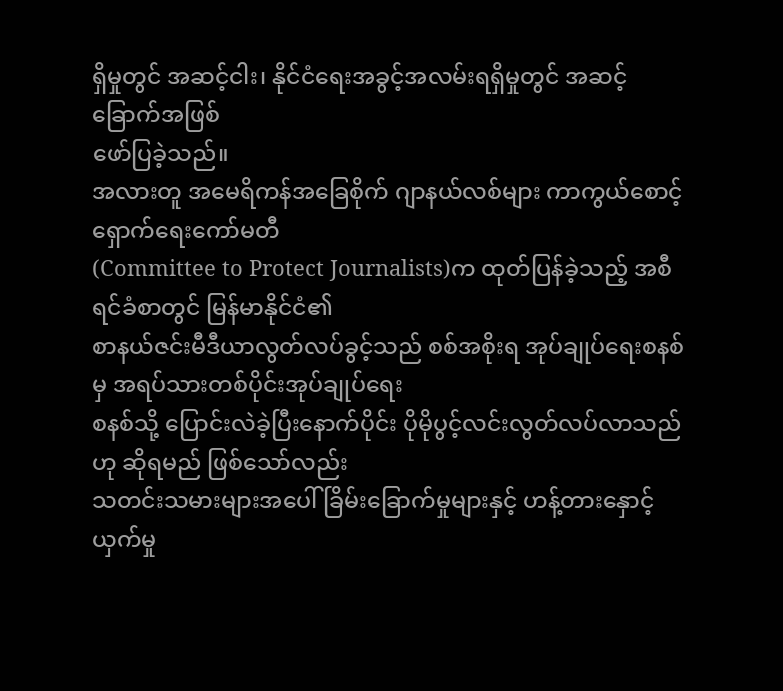ရှိမှုတွင် အဆင့်ငါး၊ နိုင်ငံရေးအခွင့်အလမ်းရရှိမှုတွင် အဆင့်ခြောက်အဖြစ်
ဖော်ပြခဲ့သည်။
အလားတူ အမေရိကန်အခြေစိုက် ဂျာနယ်လစ်များ ကာကွယ်စောင့်ရှောက်ရေးကော်မတီ
(Committee to Protect Journalists)က ထုတ်ပြန်ခဲ့သည့် အစီရင်ခံစာတွင် မြန်မာနိုင်ငံ၏
စာနယ်ဇင်းမီဒီယာလွတ်လပ်ခွင့်သည် စစ်အစိုးရ အုပ်ချုပ်ရေးစနစ်မှ အရပ်သားတစ်ပိုင်းအုပ်ချုပ်ရေး
စနစ်သို့ ပြောင်းလဲခဲ့ပြီးနောက်ပိုင်း ပိုမိုပွင့်လင်းလွတ်လပ်လာသည်ဟု ဆိုရမည် ဖြစ်သော်လည်း
သတင်းသမားများအပေါ် ခြိမ်းခြောက်မှုများနှင့် ဟန့်တားနှောင့်ယှက်မှု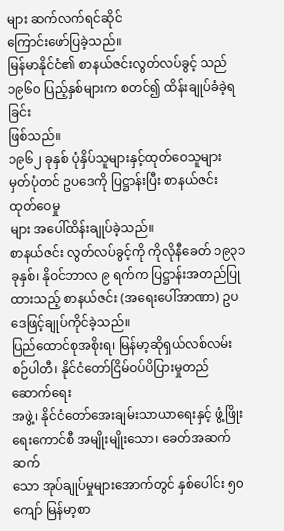များ ဆက်လက်ရင်ဆိုင်
ကြောင်းဖော်ပြခဲ့သည်။
မြန်မာနိုင်ငံ၏ စာနယ်ဇင်းလွတ်လပ်ခွင့် သည် ၁၉၆၀ ပြည့်နှစ်များက စတင်၍ ထိန်းချုပ်ခံခဲ့ရခြင်း
ဖြစ်သည်။
၁၉၆၂ ခုနှစ် ပုံနှိပ်သူများနှင့်ထုတ်ဝေသူများ မှတ်ပုံတင် ဥပဒေကို ပြဋ္ဌာန်းပြီး စာနယ်ဇင်းထုတ်ဝေမှု
များ အပေါ်ထိန်းချုပ်ခဲ့သည်။
စာနယ်ဇင်း လွတ်လပ်ခွင့်ကို ကိုလိုနီခေတ် ၁၉၃၁ ခုနှစ်၊ နိုဝင်ဘာလ ၉ ရက်က ပြဋ္ဌာန်းအတည်ပြု
ထားသည့် စာနယ်ဇင်း (အရေးပေါ်အာဏာ) ဥပဒေဖြင့်ချုပ်ကိုင်ခဲ့သည်။
ပြည်ထောင်စုအစိုးရ၊ မြန်မာ့ဆိုရှယ်လစ်လမ်းစဉ်ပါတီ၊ နိုင်ငံတော်ငြိမ်ဝပ်ပိပြားမှုတည်ဆောက်ရေး
အဖွဲ့၊ နိုင်ငံတော်အေးချမ်းသာယာရေးနှင့် ဖွံ့ဖြိုးရေးကောင်စီ အမျိုးမျိုးသော၊ ခေတ်အဆက်ဆက်
သော အုပ်ချုပ်မှုများအောက်တွင် နှစ်ပေါင်း ၅၀ ကျော် မြန်မာ့စာ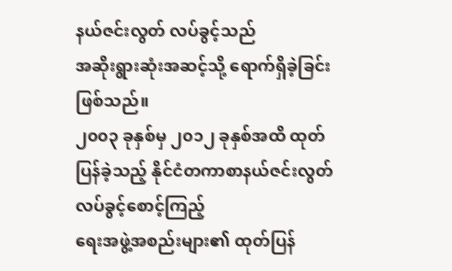နယ်ဇင်းလွတ် လပ်ခွင့်သည်
အဆိုးရွားဆုံးအဆင့်သို့ ရောက်ရှိခဲ့ခြင်းဖြစ်သည်။
၂၀၀၃ ခုနှစ်မှ ၂၀၁၂ ခုနှစ်အထိ ထုတ်ပြန်ခဲ့သည့် နိုင်ငံတကာစာနယ်ဇင်းလွတ်လပ်ခွင့်စောင့်ကြည့်
ရေးအဖွဲ့အစည်းများ၏ ထုတ်ပြန်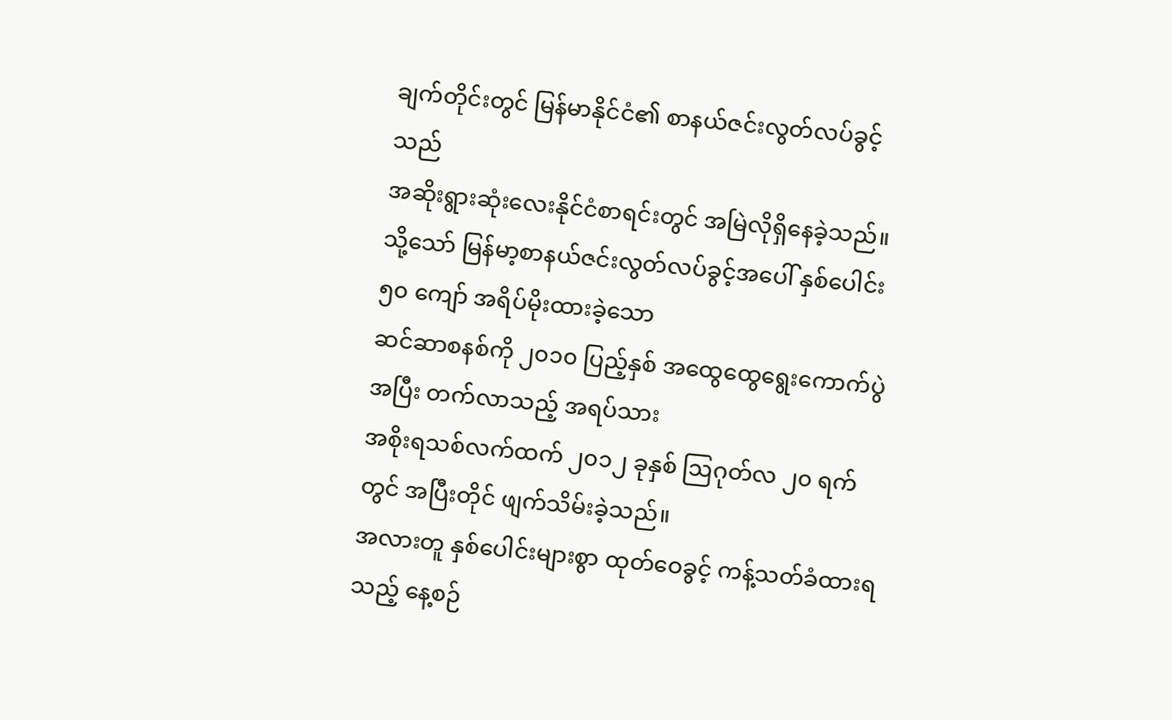ချက်တိုင်းတွင် မြန်မာနိုင်ငံ၏ စာနယ်ဇင်းလွတ်လပ်ခွင့်သည်
အဆိုးရွားဆုံးလေးနိုင်ငံစာရင်းတွင် အမြဲလိုရှိနေခဲ့သည်။
သို့သော် မြန်မာ့စာနယ်ဇင်းလွတ်လပ်ခွင့်အပေါ် နှစ်ပေါင်း ၅၀ ကျော် အရိပ်မိုးထားခဲ့သော
ဆင်ဆာစနစ်ကို ၂၀၁၀ ပြည့်နှစ် အထွေထွေရွေးကောက်ပွဲအပြီး တက်လာသည့် အရပ်သား
အစိုးရသစ်လက်ထက် ၂၀၁၂ ခုနှစ် ဩဂုတ်လ ၂၀ ရက်တွင် အပြီးတိုင် ဖျက်သိမ်းခဲ့သည်။
အလားတူ နှစ်ပေါင်းများစွာ ထုတ်ဝေခွင့် ကန့်သတ်ခံထားရသည့် နေ့စဉ်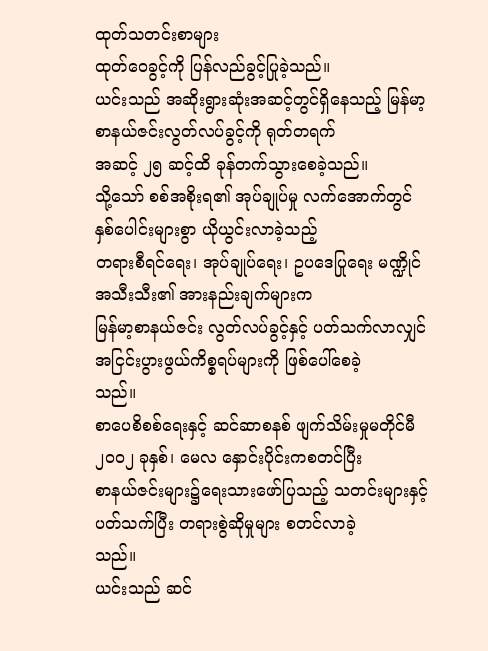ထုတ်သတင်းစာများ
ထုတ်ဝေခွင့်ကို ပြန်လည်ခွင့်ပြုခဲ့သည်။
ယင်းသည် အဆိုးရွားဆုံးအဆင့်တွင်ရှိနေသည့် မြန်မာ့ စာနယ်ဇင်းလွတ်လပ်ခွင့်ကို ရုတ်တရက်
အဆင့် ၂၅ ဆင့်ထိ ခုန်တက်သွားစေခဲ့သည်။
သို့သော် စစ်အစိုးရ၏ အုပ်ချုပ်မှု လက်အောက်တွင် နှစ်ပေါင်းများစွာ ယိုယွင်းလာခဲ့သည့်
တရားစီရင်ရေး၊ အုပ်ချုပ်ရေး၊ ဥပဒေပြုရေး မဏ္ဍိုင်အသီးသီး၏ အားနည်းချက်များက
မြန်မာ့စာနယ်ဇင်း လွတ်လပ်ခွင့်နှင့် ပတ်သက်လာလျှင် အငြင်းပွားဖွယ်ကိစ္စရပ်များကို ဖြစ်ပေါ်စေခဲ့
သည်။
စာပေစိစစ်ရေးနှင့် ဆင်ဆာစနစ် ဖျက်သိမ်းမှုမတိုင်မီ ၂၀၀၂ ခုနှစ်၊ မေလ နှောင်းပိုင်းကစတင်ပြီး
စာနယ်ဇင်းများ၌ရေးသားဖော်ပြသည့် သတင်းများနှင့် ပတ်သက်ပြီး တရားစွဲဆိုမှုများ စတင်လာခဲ့
သည်။
ယင်းသည် ဆင်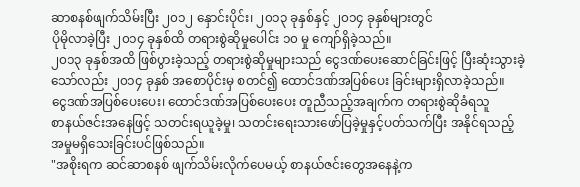ဆာစနစ်ဖျက်သိမ်းပြီး ၂၀၁၂ နှောင်းပိုင်း၊ ၂၀၁၃ ခုနှစ်နှင့် ၂၀၁၄ ခုနှစ်များတွင်
ပိုမိုလာခဲ့ပြီး ၂၀၁၄ ခုနှစ်ထိ တရားစွဲဆိုမှုပေါင်း ၁၀ မှု ကျော်ရှိခဲ့သည်။
၂၀၁၃ ခုနှစ်အထိ ဖြစ်ပွားခဲ့သည့် တရားစွဲဆိုမှုများသည် ငွေဒဏ်ပေးဆောင်ခြင်းဖြင့် ပြီးဆုံးသွားခဲ့
သော်လည်း ၂၀၁၄ ခုနှစ် အစောပိုင်းမှ စတင်၍ ထောင်ဒဏ်အပြစ်ပေး ခြင်းများရှိလာခဲ့သည်။
ငွေဒဏ်အပြစ်ပေးပေး၊ ထောင်ဒဏ်အပြစ်ပေးပေး တူညီသည့်အချက်က တရားစွဲဆိုခံရသူ
စာနယ်ဇင်းအနေဖြင့် သတင်းရယူခဲ့မှု၊ သတင်းရေးသားဖော်ပြခဲ့မှုနှင့်ပတ်သက်ပြီး အနိုင်ရသည့်
အမှုမရှိသေးခြင်းပင်ဖြစ်သည်။
"အစိုးရက ဆင်ဆာစနစ် ဖျက်သိမ်းလိုက်ပေမယ့် စာနယ်ဇင်းတွေအနေနဲ့က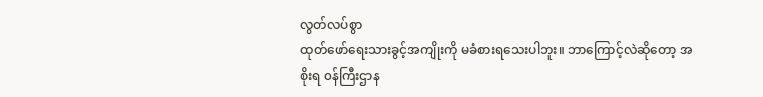လွတ်လပ်စွာ
ထုတ်ဖော်ရေးသားခွင့်အကျိုးကို မခံစားရသေးပါဘူး။ ဘာကြောင့်လဲဆိုတော့ အစိုးရ ၀န်ကြီးဌာန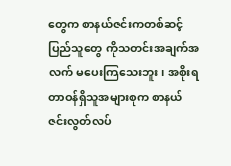တွေက စာနယ်ဇင်းကတစ်ဆင့် ပြည်သူတွေ ကိုသတင်းအချက်အလက် မပေးကြသေးဘူး၊ အစိုးရ
တာဝန်ရှိသူအများစုက စာနယ်ဇင်းလွတ်လပ်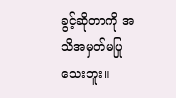ခွင့်ဆိုတာကို အသိအမှတ်မပြုသေးဘူး။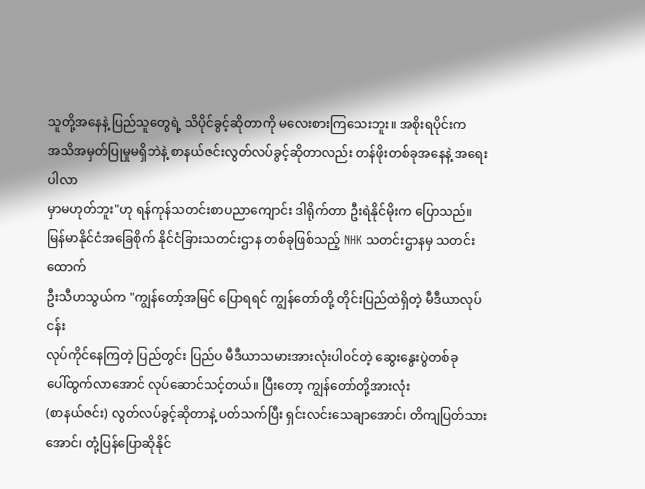သူတို့အနေနဲ့ ပြည်သူတွေရဲ့ သိပိုင်ခွင့်ဆိုတာကို မလေးစားကြသေးဘူး။ အစိုးရပိုင်းက
အသိအမှတ်ပြုမှုမရှိဘဲနဲ့ စာနယ်ဇင်းလွတ်လပ်ခွင့်ဆိုတာလည်း တန်ဖိုးတစ်ခုအနေနဲ့ အရေးပါလာ
မှာမဟုတ်ဘူး"ဟု ရန်ကုန်သတင်းစာပညာကျောင်း ဒါရိုက်တာ ဦးရဲနိုင်မိုးက ပြောသည်။
မြန်မာနိုင်ငံအခြေစိုက် နိုင်ငံခြားသတင်းဌာန တစ်ခုဖြစ်သည့် NHK သတင်းဌာနမှ သတင်းထောက်
ဦးသီဟသွယ်က "ကျွန်တော့်အမြင် ပြောရရင် ကျွန်တော်တို့ တိုင်းပြည်ထဲရှိတဲ့ မီဒီယာလုပ်ငန်း
လုပ်ကိုင်နေကြတဲ့ ပြည်တွင်း ပြည်ပ မီဒီယာသမားအားလုံးပါ၀င်တဲ့ ဆွေးနွေးပွဲတစ်ခု
ပေါ်ထွက်လာအောင် လုပ်ဆောင်သင့်တယ်။ ပြီးတော့ ကျွန်တော်တို့အားလုံး
(စာနယ်ဇင်း) လွတ်လပ်ခွင့်ဆိုတာနဲ့ ပတ်သက်ပြီး ရှင်းလင်းသေချာအောင်၊ တိကျပြတ်သား
အောင်၊ တုံ့ပြန်ပြောဆိုနိုင်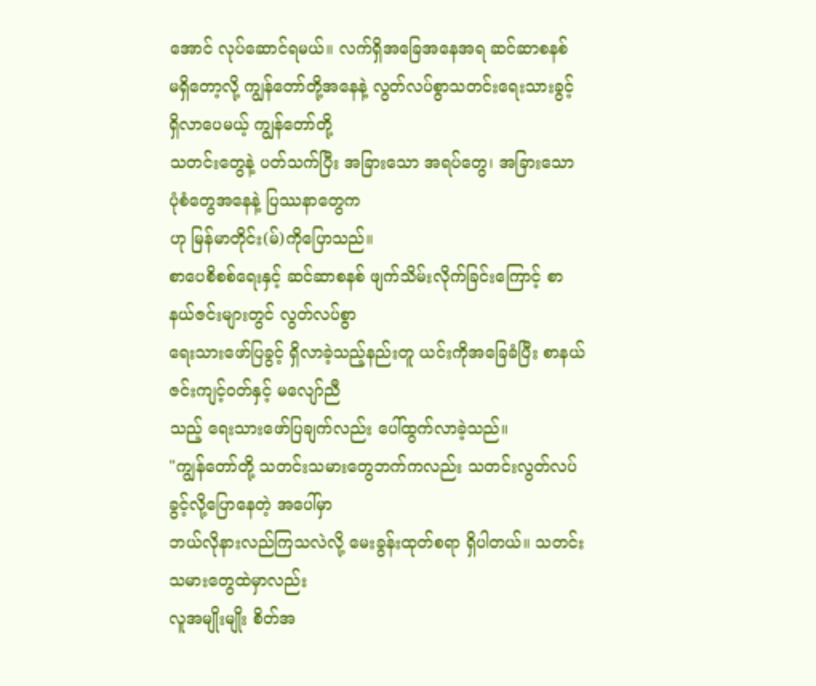အောင် လုပ်ဆောင်ရမယ်။ လက်ရှိအခြေအနေအရ ဆင်ဆာစနစ်
မရှိတော့လို့ ကျွန်တော်တို့အနေနဲ့ လွတ်လပ်စွာသတင်းရေးသားခွင့် ရှိလာပေမယ့် ကျွန်တော်တို့
သတင်းတွေနဲ့ ပတ်သက်ပြီး အခြားသော အရပ်တွေ၊ အခြားသော ပုံစံတွေအနေနဲ့ ပြဿနာတွေက
ဟု မြန်မာတိုင်း(မ်)ကိုပြောသည်။
စာပေစိစစ်ရေးနှင့် ဆင်ဆာစနစ် ဖျက်သိမ်းလိုက်ခြင်းကြောင့် စာနယ်ဇင်းများတွင် လွတ်လပ်စွာ
ရေးသားဖော်ပြခွင့် ရှိလာခဲ့သည့်နည်းတူ ယင်းကိုအခြေခံပြီး စာနယ်ဇင်းကျင့်ဝတ်နှင့် မလျော်ညီ
သည့် ရေးသားဖော်ပြချက်လည်း ပေါ်ထွက်လာခဲ့သည်။
"ကျွန်တော်တို့ သတင်းသမားတွေဘက်ကလည်း သတင်းလွတ်လပ်ခွင့်လို့ပြောနေတဲ့ အပေါ်မှာ
ဘယ်လိုနားလည်ကြသလဲလို့ မေးခွန်းထုတ်စရာ ရှိပါတယ်။ သတင်းသမားတွေထဲမှာလည်း
လူအမျိုးမျိုး စိတ်အ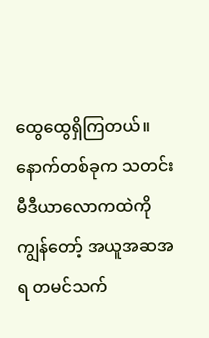ထွေထွေရှိကြတယ်။ နောက်တစ်ခုက သတင်းမီဒီယာလောကထဲကို
ကျွန်တော့် အယူအဆအရ တမင်သက်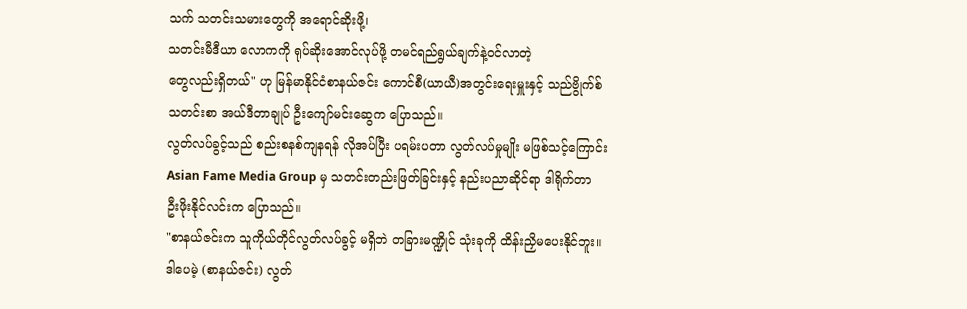သက် သတင်းသမားတွေကို အရောင်ဆိုးဖို့၊
သတင်းမီဒီယာ လောကကို ရုပ်ဆိုးအောင်လုပ်ဖို့ တမင်ရည်ရွယ်ချက်နဲ့ဝင်လာတဲ့
တွေလည်းရှိတယ်" ဟု မြန်မာနိုင်ငံစာနယ်ဇင်း ကောင်စီ(ယာယီ)အတွင်းရေးမှူးနှင့် သည်ဗွိုက်စ်
သတင်းစာ အယ်ဒီတာချုပ် ဦးကျော်မင်းဆွေက ပြောသည်။
လွတ်လပ်ခွင့်သည် စည်းစနစ်ကျနရန် လိုအပ်ပြီး ပရမ်းပတာ လွတ်လပ်မှုမျိုး မဖြစ်သင့်ကြောင်း
Asian Fame Media Group မှ သတင်းတည်းဖြတ်ခြင်းနှင့် နည်းပညာဆိုင်ရာ ဒါရိုက်တာ
ဦးဖိုးနိုင်လင်းက ပြောသည်။
"စာနယ်ဇင်းက သူကိုယ်တိုင်လွတ်လပ်ခွင့် မရှိဘဲ တခြားမဏ္ဍိုင် သုံးခုကို ထိန်းညှိမပေးနိုင်ဘူး။
ဒါပေမဲ့ (စာနယ်ဇင်း) လွတ်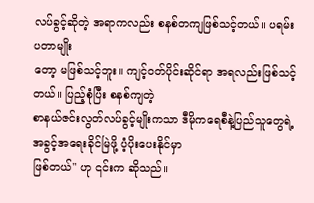လပ်ခွင့်ဆိုတဲ့ အရာကလည်း စနစ်တကျဖြစ်သင့်တယ်။ ပရမ်းပတာမျိုး
တော့ မဖြစ်သင့်ဘူး။ ကျင့်ဝတ်ပိုင်းဆိုင်ရာ အရလည်းဖြစ်သင့်တယ်။ ပြည့်စုံပြီး စနစ်ကျတဲ့
စာနယ်ဇင်းလွတ်လပ်ခွင့်မျိုးကသာ ဒီမိုကရေစီနဲ့ပြည်သူတွေရဲ့ အခွင့်အရေးခိုင်မြဲဖို့ ပံ့ပိုးပေးနိုင်မှာ
ဖြစ်တယ်" ဟု ၎င်းက ဆိုသည်။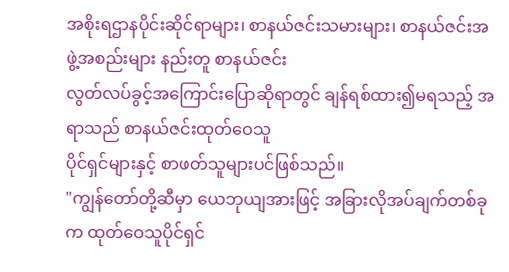အစိုးရဌာနပိုင်းဆိုင်ရာများ၊ စာနယ်ဇင်းသမားများ၊ စာနယ်ဇင်းအဖွဲ့အစည်းများ နည်းတူ စာနယ်ဇင်း
လွတ်လပ်ခွင့်အကြောင်းပြောဆိုရာတွင် ချန်ရစ်ထား၍မရသည့် အရာသည် စာနယ်ဇင်းထုတ်ဝေသူ
ပိုင်ရှင်များနှင့် စာဖတ်သူများပင်ဖြစ်သည်။
"ကျွန်တော်တို့ဆီမှာ ယေဘုယျအားဖြင့် အခြားလိုအပ်ချက်တစ်ခုက ထုတ်ဝေသူပိုင်ရှင်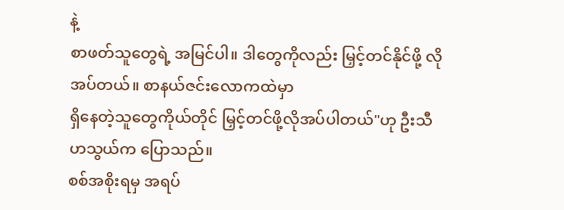နဲ့
စာဖတ်သူတွေရဲ့ အမြင်ပါ။ ဒါတွေကိုလည်း မြှင့်တင်နိုင်ဖို့ လိုအပ်တယ်။ စာနယ်ဇင်းလောကထဲမှာ
ရှိနေတဲ့သူတွေကိုယ်တိုင် မြှင့်တင်ဖို့လိုအပ်ပါတယ်"ဟု ဦးသီဟသွယ်က ပြောသည်။
စစ်အစိုးရမှ အရပ်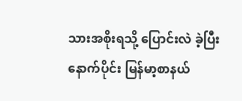သားအစိုးရသို့ ပြောင်းလဲ ခဲ့ပြီးနောက်ပိုင်း မြန်မာ့စာနယ်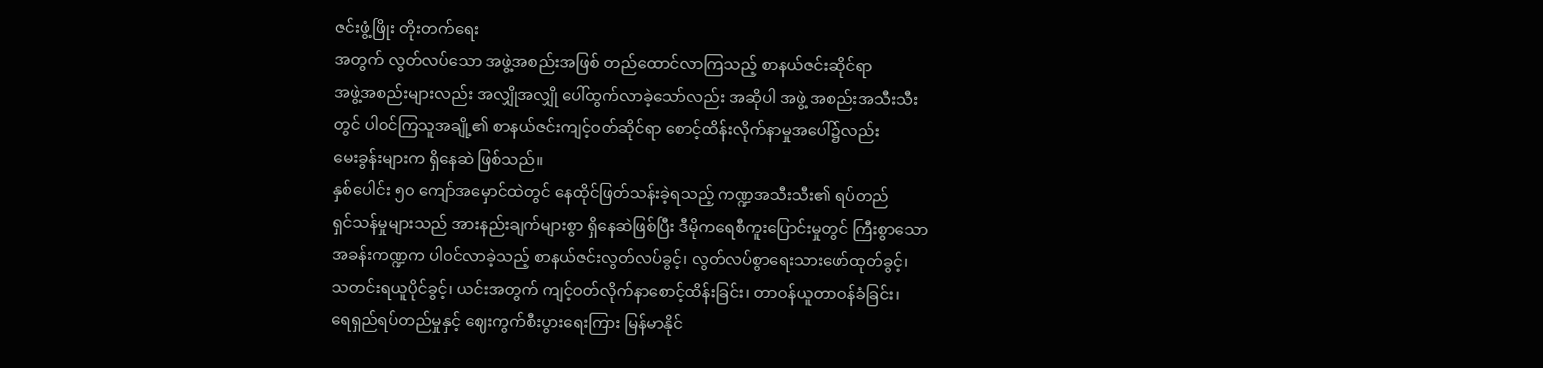ဇင်းဖွံ့ဖြိုး တိုးတက်ရေး
အတွက် လွတ်လပ်သော အဖွဲ့အစည်းအဖြစ် တည်ထောင်လာကြသည့် စာနယ်ဇင်းဆိုင်ရာ
အဖွဲ့အစည်းများလည်း အလျှိုအလျှို ပေါ်ထွက်လာခဲ့သော်လည်း အဆိုပါ အဖွဲ့ အစည်းအသီးသီး
တွင် ပါ၀င်ကြသူအချို့၏ စာနယ်ဇင်းကျင့်ဝတ်ဆိုင်ရာ စောင့်ထိန်းလိုက်နာမှုအပေါ်၌လည်း
မေးခွန်းများက ရှိနေဆဲ ဖြစ်သည်။
နှစ်ပေါင်း ၅၀ ကျော်အမှောင်ထဲတွင် နေထိုင်ဖြတ်သန်းခဲ့ရသည့် ကဏ္ဍအသီးသီး၏ ရပ်တည်
ရှင်သန်မှုများသည် အားနည်းချက်များစွာ ရှိနေဆဲဖြစ်ပြီး ဒီမိုကရေစီကူးပြောင်းမှုတွင် ကြီးစွာသော
အခန်းကဏ္ဍက ပါ၀င်လာခဲ့သည့် စာနယ်ဇင်းလွတ်လပ်ခွင့်၊ လွတ်လပ်စွာရေးသားဖော်ထုတ်ခွင့်၊
သတင်းရယူပိုင်ခွင့်၊ ယင်းအတွက် ကျင့်ဝတ်လိုက်နာစောင့်ထိန်းခြင်း၊ တာဝန်ယူတာဝန်ခံခြင်း၊
ရေရှည်ရပ်တည်မှုနှင့် ဈေးကွက်စီးပွားရေးကြား မြန်မာနိုင်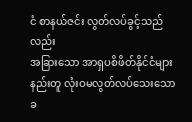ငံ စာနယ်ဇင်း လွတ်လပ်ခွင့်သည်လည်း
အခြားသော အာရှပစိဖိတ်နိုင်ငံများနည်းတူ လုံးဝမလွတ်လပ်သေးသော ခ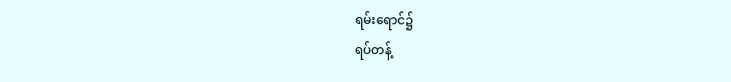ရမ်းရောင်၌
ရပ်တန့်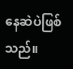နေဆဲပဲဖြစ်သည်။